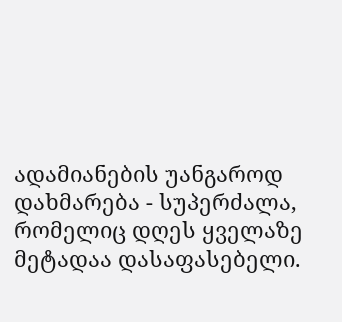ადამიანების უანგაროდ დახმარება - სუპერძალა, რომელიც დღეს ყველაზე მეტადაა დასაფასებელი.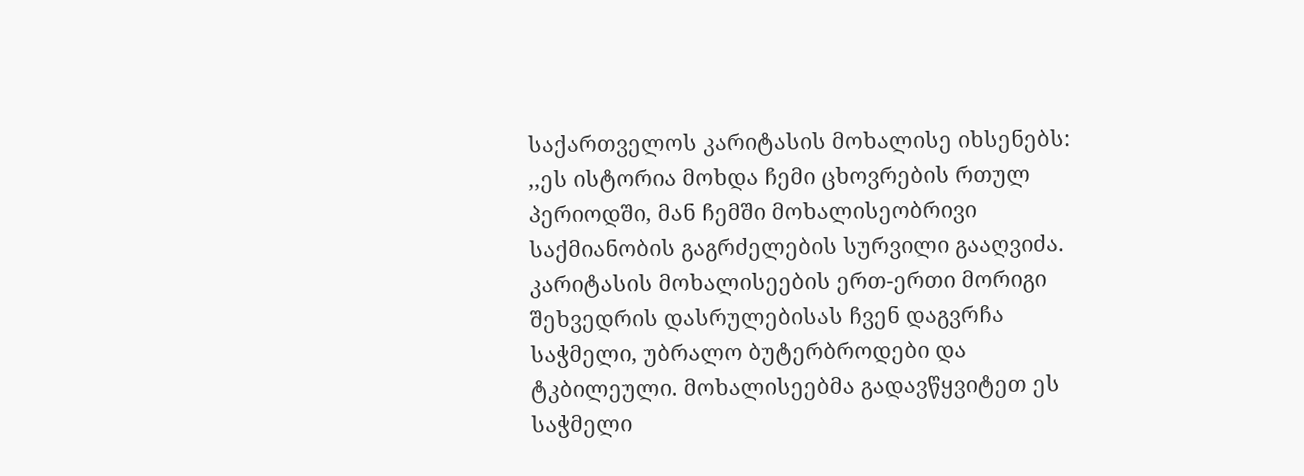საქართველოს კარიტასის მოხალისე იხსენებს:
,,ეს ისტორია მოხდა ჩემი ცხოვრების რთულ პერიოდში, მან ჩემში მოხალისეობრივი საქმიანობის გაგრძელების სურვილი გააღვიძა. კარიტასის მოხალისეების ერთ-ერთი მორიგი შეხვედრის დასრულებისას ჩვენ დაგვრჩა საჭმელი, უბრალო ბუტერბროდები და ტკბილეული. მოხალისეებმა გადავწყვიტეთ ეს საჭმელი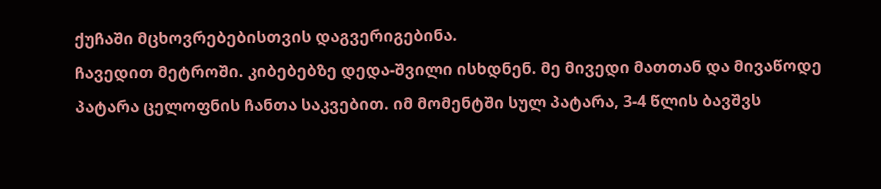ქუჩაში მცხოვრებებისთვის დაგვერიგებინა.
ჩავედით მეტროში. კიბებებზე დედა-შვილი ისხდნენ. მე მივედი მათთან და მივაწოდე პატარა ცელოფნის ჩანთა საკვებით. იმ მომენტში სულ პატარა, 3-4 წლის ბავშვს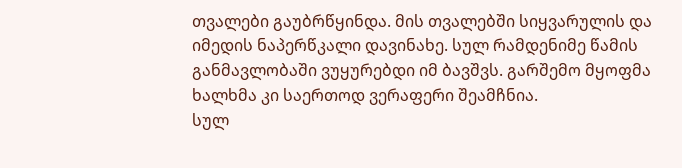თვალები გაუბრწყინდა. მის თვალებში სიყვარულის და იმედის ნაპერწკალი დავინახე. სულ რამდენიმე წამის განმავლობაში ვუყურებდი იმ ბავშვს. გარშემო მყოფმა ხალხმა კი საერთოდ ვერაფერი შეამჩნია.
სულ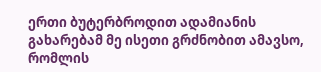ერთი ბუტერბროდით ადამიანის გახარებამ მე ისეთი გრძნობით ამავსო, რომლის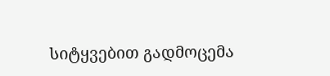სიტყვებით გადმოცემა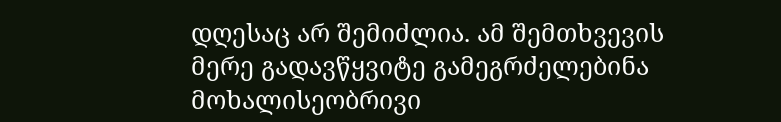დღესაც არ შემიძლია. ამ შემთხვევის მერე გადავწყვიტე გამეგრძელებინა მოხალისეობრივი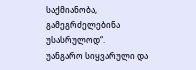საქმიანობა, გამეგრძელებინა უსასრულოდ“.
უანგარო სიყვარული და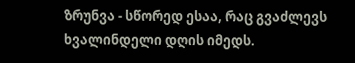ზრუნვა - სწორედ ესაა, რაც გვაძლევს ხვალინდელი დღის იმედს.